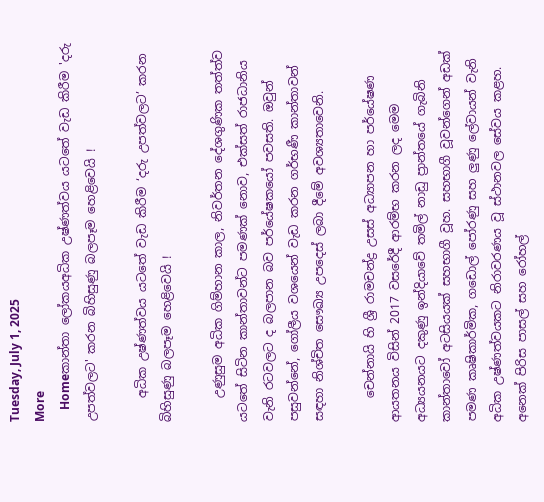Tuesday, July 1, 2025
More
    Homeකාන්තා ලෝකයඅධික උෂ්ණත්වය යටතේ වැඩ කිරීම 'දරු උපත්වලට' කරන බිහිසුණු බලපෑම හෙළිවෙයි !

    අධික උෂ්ණත්වය යටතේ වැඩ කිරීම ‘දරු උපත්වලට’ කරන බිහිසුණු බලපෑම හෙළිවෙයි !

    උණුසුම අධික ගිම්හාන කාල, නිවර්තන දේශගුණික තත්ත්ව යටතේ සිටින කාන්තාවන්ට පමණක් නොව, එක්සත් රාජධානිය වැනි රටවලට ද බලපාන බව පර්යේෂකයෝ පවසති. ඔවුන් පසුවන්නේ, ගෝලීය වශයෙන් වැඩ කරන ගර්භණී කාන්තාවන් සඳහා නිශ්චිත සෞඛ්‍ය උපදෙස් ලබා දීමේ අවශ්‍යතාවෙනි.

    චෙන්නායි හි ශ්‍රී රාමචන්ද්‍ර උසස් අධ්‍යාපන හා පර්යේෂණ ආයතනය විසින් 2017 වසරේදී ආරම්භ කරන ලද මෙම අධ්‍යයනයට දකුණු ඉන්දියාවේ තමිල් නාඩු ප්‍රාන්තයේ ගැබිනි කාන්තාවෝ අටසියයක් සහභාගී වූහ. සහභාගී වූවන්ගෙන් අඩක් පමණ කෘෂිකාර්මික, ගඩොල් පෝරණු සහ ලුණු ලේවායන් වැනි අධික උෂ්ණත්වයකට නිරාවරණය වූ ස්ථානවල සේවය කළහ. අනෙක් පිරිස පාසල් සහ රෝහල්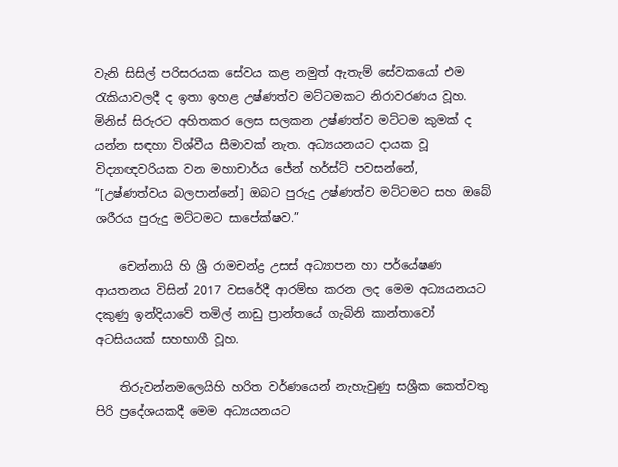වැනි සිසිල් පරිසරයක සේවය කළ නමුත් ඇතැම් සේවකයෝ එම රැකියාවලදී ද ඉතා ඉහළ උෂ්ණත්ව මට්ටමකට නිරාවරණය වූහ. මිනිස් සිරුරට අහිතකර ලෙස සලකන උෂ්ණත්ව මට්ටම කුමක් ද යන්න සඳහා විශ්වීය සීමාවක් නැත. අධ්‍යයනයට දායක වූ විද්‍යාඥවරියක වන මහාචාර්ය ජේන් හර්ස්ට් පවසන්නේ, “[උෂ්ණත්වය බලපාන්නේ] ඔබට පුරුදු උෂ්ණත්ව මට්ටමට සහ ඔබේ ශරීරය පුරුදු මට්ටමට සාපේක්ෂව.”

    චෙන්නායි හි ශ්‍රී රාමචන්ද්‍ර උසස් අධ්‍යාපන හා පර්යේෂණ ආයතනය විසින් 2017 වසරේදී ආරම්භ කරන ලද මෙම අධ්‍යයනයට දකුණු ඉන්දියාවේ තමිල් නාඩු ප්‍රාන්තයේ ගැබිනි කාන්තාවෝ අටසියයක් සහභාගී වූහ.

    තිරුවන්නමලෙයිහි හරිත වර්ණයෙන් නැහැවුණු සශ්‍රීක කෙත්වතු පිරි ප්‍රදේශයකදී මෙම අධ්‍යයනයට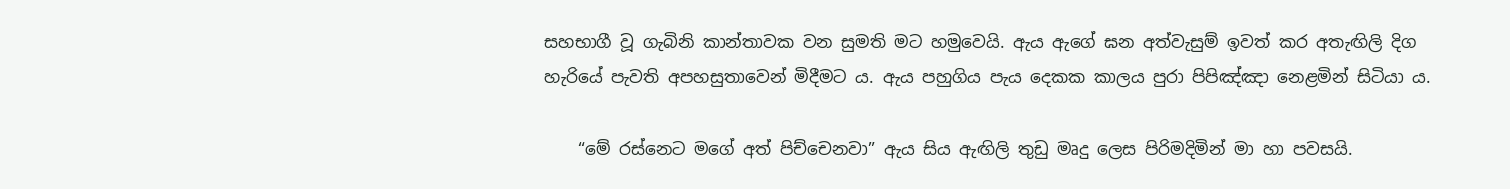සහභාගී වූ ගැබිනි කාන්තාවක වන සුමති මට හමුවෙයි. ඇය ඇගේ ඝන අත්වැසුම් ඉවත් කර අතැඟිලි දිග හැරියේ පැවති අපහසුතාවෙන් මිදීමට ය. ඇය පහුගිය පැය දෙකක කාලය පුරා පිපිඤ්ඤා නෙළමින් සිටියා ය.

    “මේ රස්නෙට මගේ අත් පිච්චෙනවා” ඇය සිය ඇඟිලි තුඩු මෘදු ලෙස පිරිමදිමින් මා හා පවසයි.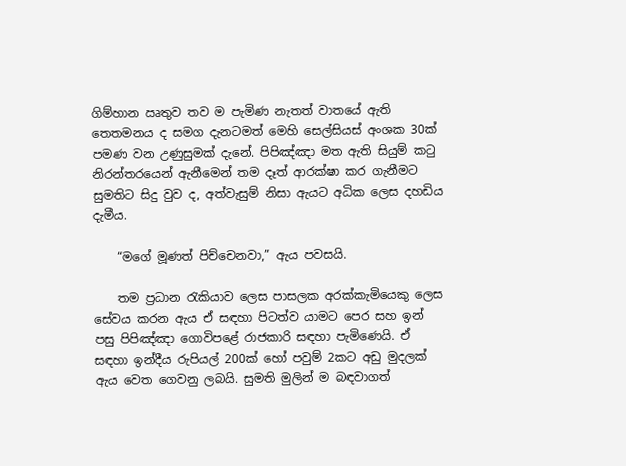ගිම්හාන ඍතුව තව ම පැමිණ නැතත් වාතයේ ඇති තෙතමනය ද සමග දැනටමත් මෙහි සෙල්සියස් අංශක 30ක් පමණ වන උණුසුමක් දැනේ. පිපිඤ්ඤා මත ඇති සියුම් කටු නිරන්තරයෙන් ඇනීමෙන් තම දෑත් ආරක්ෂා කර ගැනීමට සුමතිට සිදු වුව ද, අත්වැසුම් නිසා ඇයට අධික ලෙස දහඩිය දැමීය.

    “මගේ මූණත් පිච්චෙනවා,” ඇය පවසයි.

    තම ප්‍රධාන රැකියාව ලෙස පාසලක අරක්කැමියෙකු ලෙස සේවය කරන ඇය ඒ සඳහා පිටත්ව යාමට පෙර සහ ඉන් පසු පිපිඤ්ඤා ගොවිපළේ රාජකාරි සඳහා පැමිණෙයි. ඒ සඳහා ඉන්දීය රුපියල් 200ක් හෝ පවුම් 2කට අඩු මුදලක් ඇය වෙත ගෙවනු ලබයි. සුමති මුලින් ම බඳවාගත්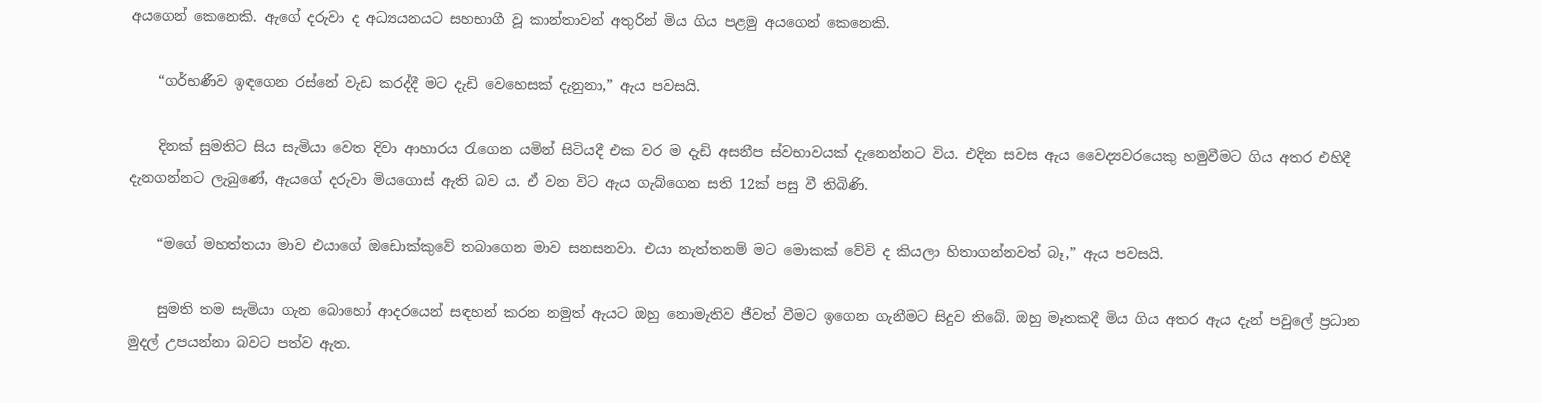අයගෙන් කෙනෙකි. ඇගේ දරුවා ද අධ්‍යයනයට සහභාගී වූ කාන්තාවන් අතුරින් මිය ගිය පළමු අයගෙන් කෙනෙකි.

    “ගර්භණීව ඉඳගෙන රස්නේ වැඩ කරද්දී මට දැඩි වෙහෙසක් දැනුනා,” ඇය පවසයි.

    දිනක් සුමතිට සිය සැමියා වෙත දිවා ආහාරය රැගෙන යමින් සිටියදී එක වර ම දැඩි අසනීප ස්වභාවයක් දැනෙන්නට විය. එදින සවස ඇය වෛද්‍යවරයෙකු හමුවීමට ගිය අතර එහිදී දැනගන්නට ලැබුණේ, ඇයගේ දරුවා මියගොස් ඇති බව ය. ඒ වන විට ඇය ගැබ්ගෙන සති 12ක් පසු වී තිබිණි.

    “මගේ මහත්තයා මාව එයාගේ ඔඩොක්කුවේ තබාගෙන මාව සනසනවා. එයා නැත්තනම් මට මොකක් වේවි ද කියලා හිතාගන්නවත් බෑ,” ඇය පවසයි.

    සුමති තම සැමියා ගැන බොහෝ ආදරයෙන් සඳහන් කරන නමුත් ඇයට ඔහු නොමැතිව ජීවත් වීමට ඉගෙන ගැනීමට සිදුව තිබේ. ඔහු මෑතකදී මිය ගිය අතර ඇය දැන් පවුලේ ප්‍රධාන මුදල් උපයන්නා බවට පත්ව ඇත.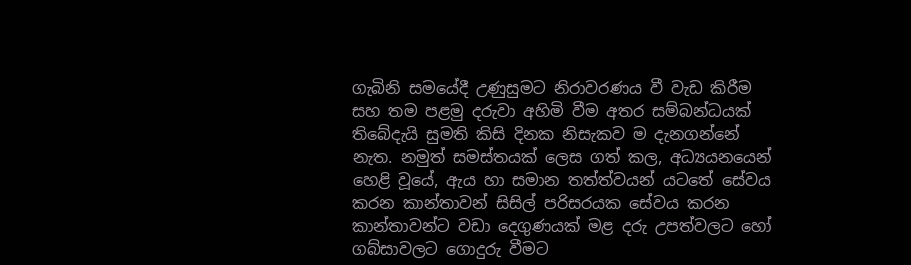ගැබිනි සමයේදී උණුසුමට නිරාවරණය වී වැඩ කිරීම සහ තම පළමු දරුවා අහිමි වීම අතර සම්බන්ධයක් තිබේදැයි සුමති කිසි දිනක නිසැකව ම දැනගන්නේ නැත. නමුත් සමස්තයක් ලෙස ගත් කල, අධ්‍යයනයෙන් හෙළි වූයේ, ඇය හා සමාන තත්ත්වයන් යටතේ සේවය කරන කාන්තාවන් සිසිල් පරිසරයක සේවය කරන කාන්තාවන්ට වඩා දෙගුණයක් මළ දරු උපත්වලට හෝ ගබ්සාවලට ගොදුරු වීමට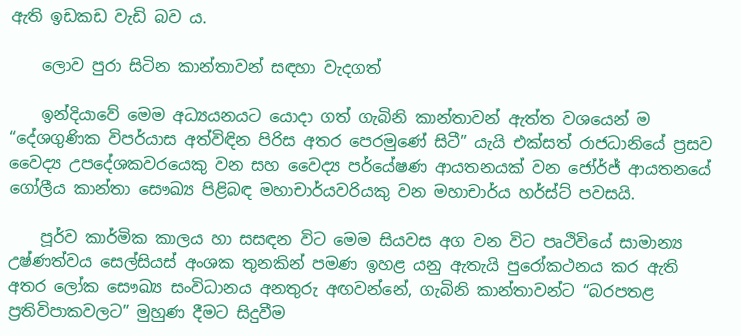ඇති ඉඩකඩ වැඩි බව ය.

    ලොව පුරා සිටින කාන්තාවන් සඳහා වැදගත්

    ඉන්දියාවේ මෙම අධ්‍යයනයට යොදා ගත් ගැබිනි කාන්තාවන් ඇත්ත වශයෙන් ම “දේශගුණික විපර්යාස අත්විඳින පිරිස අතර පෙරමුණේ සිටී” යැයි එක්සත් රාජධානියේ ප්‍රසව වෛද්‍ය උපදේශකවරයෙකු වන සහ වෛද්‍ය පර්යේෂණ ආයතනයක් වන ජෝර්ජ් ආයතනයේ ගෝලීය කාන්තා සෞඛ්‍ය පිළිබඳ මහාචාර්යවරියකු වන මහාචාර්ය හර්ස්ට් පවසයි.

    පූර්ව කාර්මික කාලය හා සසඳන විට මෙම සියවස අග වන විට පෘථිවියේ සාමාන්‍ය උෂ්ණත්වය සෙල්සියස් අංශක තුනකින් පමණ ඉහළ යනු ඇතැයි පුරෝකථනය කර ඇති අතර ලෝක සෞඛ්‍ය සංවිධානය අනතුරු අඟවන්නේ, ගැබිනි කාන්තාවන්ට “බරපතළ ප්‍රතිවිපාකවලට” මුහුණ දීමට සිදුවීම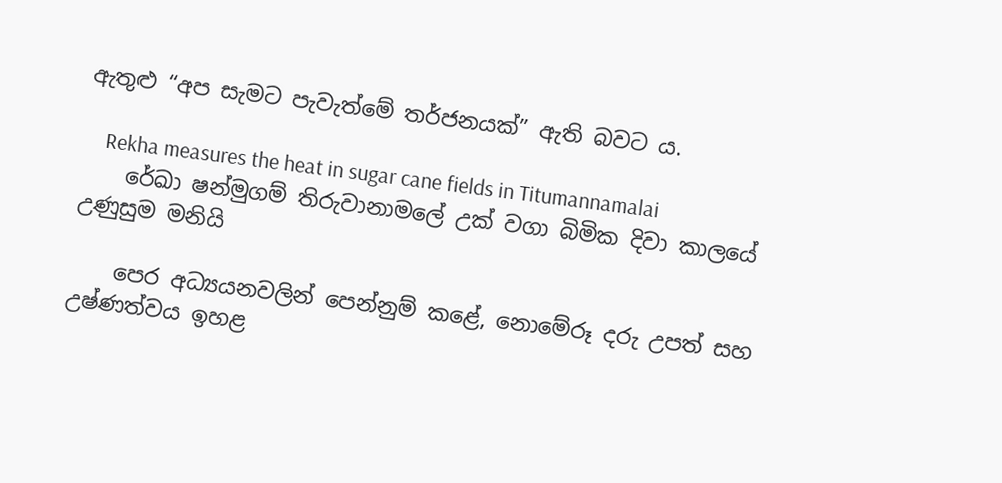ඇතුළු “අප සැමට පැවැත්මේ තර්ජනයක්” ඇති බවට ය.

    Rekha measures the heat in sugar cane fields in Titumannamalai
    රේඛා ෂන්මුගම් තිරුවානාමලේ උක් වගා බිමික දිවා කාලයේ උණුසුම මනියි

    පෙර අධ්‍යයනවලින් පෙන්නුම් කළේ, නොමේරූ දරු උපත් සහ උෂ්ණත්වය ඉහළ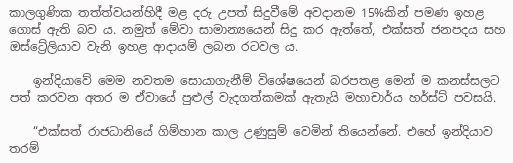කාලගුණික තත්ත්වයන්හිදී මළ දරු උපත් සිදුවීමේ අවදානම 15%කින් පමණ ඉහළ ගොස් ඇති බව ය. නමුත් මේවා සාමාන්‍යයෙන් සිදු කර ඇත්තේ, එක්සත් ජනපදය සහ ඔස්ට්‍රේලියාව වැනි ඉහළ ආදායම් ලබන රටවල ය.

    ඉන්දියාවේ මෙම නවතම සොයාගැනීම් විශේෂයෙන් බරපතළ මෙන් ම කනස්සලට පත් කරවන අතර ම ඒවායේ පුළුල් වැදගත්කමක් ඇතැයි මහාචාර්ය හර්ස්ට් පවසයි.

    “එක්සත් රාජධානියේ ගිම්හාන කාල උණුසුම් වෙමින් තියෙන්නේ. එහේ ඉන්දියාව තරම්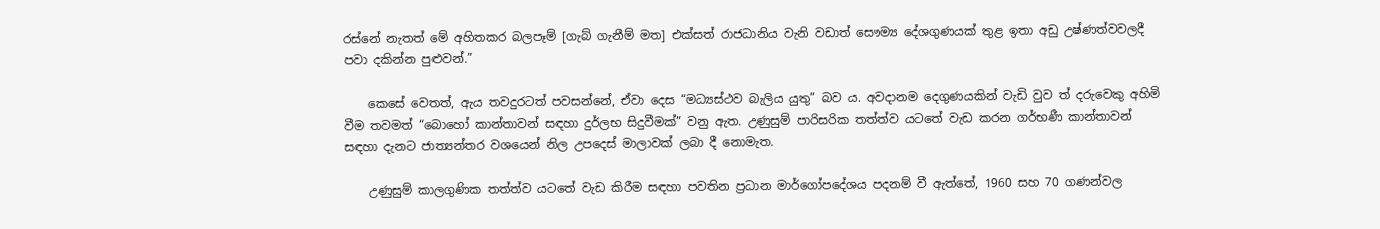රස්නේ නැතත් මේ අහිතකර බලපෑම් [ගැබ් ගැනීම් මත] එක්සත් රාජධානිය වැනි වඩාත් සෞම්‍ය දේශගුණයක් තුළ ඉතා අඩු උෂ්ණත්වවලදී පවා දකින්න පුළුවන්.”

    කෙසේ වෙතත්, ඇය තවදුරටත් පවසන්නේ, ඒවා දෙස “මධ්‍යස්ථව බැලිය යුතු” බව ය. අවදානම දෙගුණයකින් වැඩි වුව ත් දරුවෙකු අහිමි වීම තවමත් “බොහෝ කාන්තාවන් සඳහා දුර්ලභ සිදුවීමක්” වනු ඇත. උණුසුම් පාරිසරික තත්ත්ව යටතේ වැඩ කරන ගර්භණී කාන්තාවන් සඳහා දැනට ජාත්‍යන්තර වශයෙන් නිල උපදෙස් මාලාවක් ලබා දී නොමැත.

    උණුසුම් කාලගුණික තත්ත්ව යටතේ වැඩ කිරීම සඳහා පවතින ප්‍රධාන මාර්ගෝපදේශය පදනම් වී ඇත්තේ, 1960 සහ 70 ගණන්වල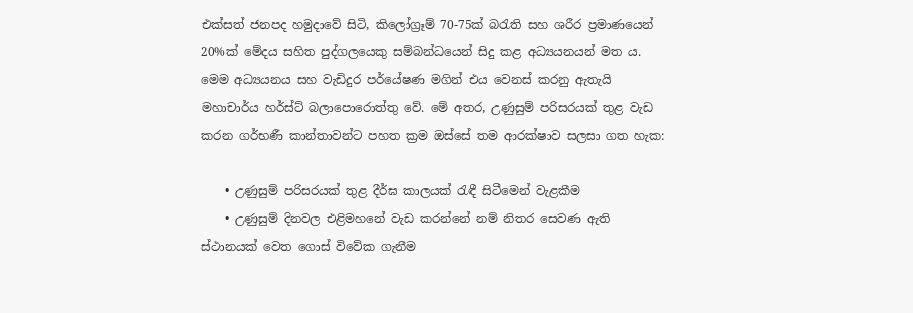එක්සත් ජනපද හමුදාවේ සිටි, කිලෝග්‍රෑම් 70-75ක් බරැති සහ ශරීර ප්‍රමාණයෙන් 20%ක් මේදය සහිත පුද්ගලයෙකු සම්බන්ධයෙන් සිදු කළ අධ්‍යයනයන් මත ය. මෙම අධ්‍යයනය සහ වැඩිදුර පර්යේෂණ මගින් එය වෙනස් කරනු ඇතැයි මහාචාර්ය හර්ස්ට් බලාපොරොත්තු වේ. මේ අතර, උණුසුම් පරිසරයක් තුළ වැඩ කරන ගර්භණී කාන්තාවන්ට පහත ක්‍රම ඔස්සේ තම ආරක්ෂාව සලසා ගත හැක:

    • උණුසුම් පරිසරයක් තුළ දීර්ඝ කාලයක් රැඳී සිටීමෙන් වැළකීම
    • උණුසුම් දිනවල එළිමහනේ වැඩ කරන්නේ නම් නිතර සෙවණ ඇති ස්ථානයක් වෙත ගොස් විවේක ගැනීම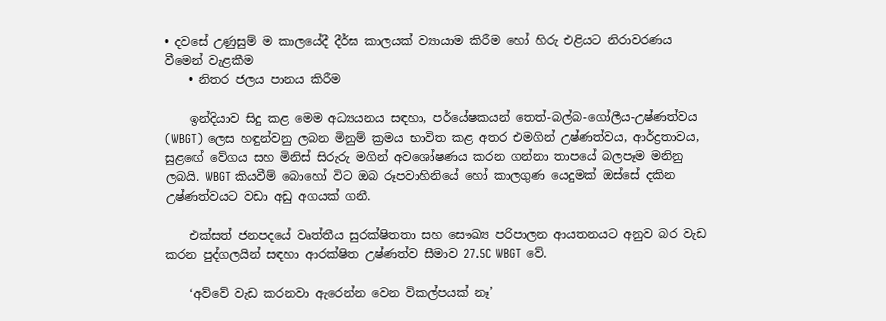• දවසේ උණුසුම් ම කාලයේදී දීර්ඝ කාලයක් ව්‍යායාම කිරීම හෝ හිරු එළියට නිරාවරණය වීමෙන් වැළකීම
    • නිතර ජලය පානය කිරීම

    ඉන්දියාව සිදු කළ මෙම අධ්‍යයනය සඳහා, පර්යේෂකයන් තෙත්-බල්බ-ගෝලීය-උෂ්ණත්වය (WBGT) ලෙස හඳුන්වනු ලබන මිනුම් ක්‍රමය භාවිත කළ අතර එමගින් උෂ්ණත්වය, ආර්ද්‍රතාවය, සුළඟේ වේගය සහ මිනිස් සිරුරු මගින් අවශෝෂණය කරන ගන්නා තාපයේ බලපෑම මනිනු ලබයි. WBGT කියවීම් බොහෝ විට ඔබ රූපවාහිනියේ හෝ කාලගුණ යෙදුමක් ඔස්සේ දකින උෂ්ණත්වයට වඩා අඩු අගයක් ගනී.

    එක්සත් ජනපදයේ වෘත්තීය සුරක්ෂිතතා සහ සෞඛ්‍ය පරිපාලන ආයතනයට අනුව බර වැඩ කරන පුද්ගලයින් සඳහා ආරක්ෂිත උෂ්ණත්ව සීමාව 27.5C WBGT වේ.

    ‘අව්වේ වැඩ කරනවා ඇරෙන්න වෙන විකල්පයක් නෑ’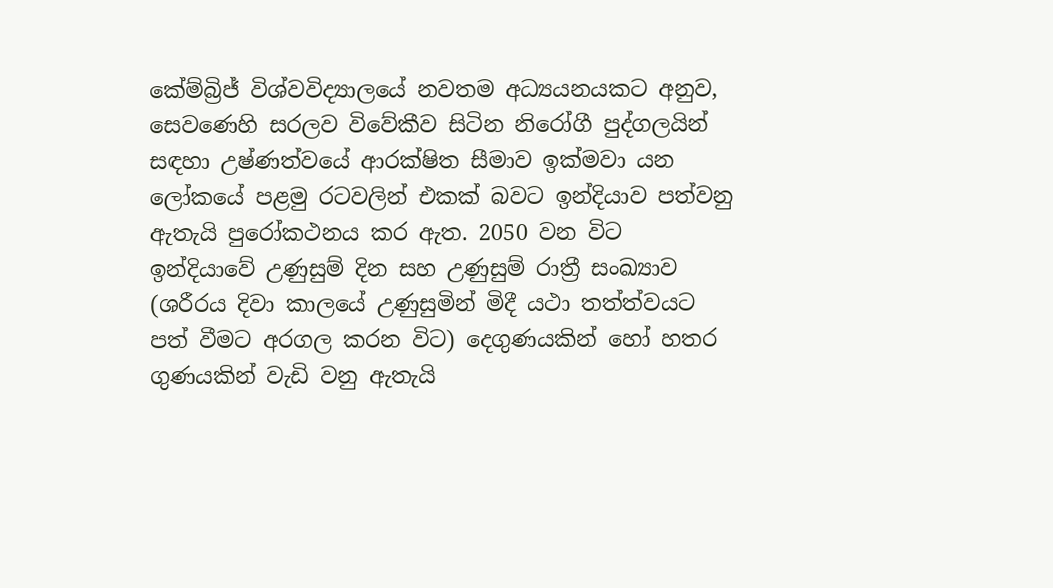කේම්බ්‍රිජ් විශ්වවිද්‍යාලයේ නවතම අධ්‍යයනයකට අනුව, සෙවණෙහි සරලව විවේකීව සිටින නිරෝගී පුද්ගලයින් සඳහා උෂ්ණත්වයේ ආරක්ෂිත සීමාව ඉක්මවා යන ලෝකයේ පළමු රටවලින් එකක් බවට ඉන්දියාව පත්වනු ඇතැයි පුරෝකථනය කර ඇත. 2050 වන විට ඉන්දියාවේ උණුසුම් දින සහ උණුසුම් රාත්‍රී සංඛ්‍යාව (ශරීරය දිවා කාලයේ උණුසුමින් මිදී යථා තත්ත්වයට පත් වීමට අරගල කරන විට) දෙගුණයකින් හෝ හතර ගුණයකින් වැඩි වනු ඇතැයි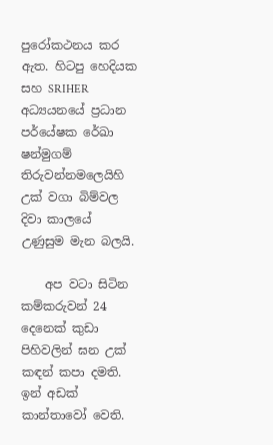පුරෝකථනය කර ඇත. හිටපු හෙදියක සහ SRIHER අධ්‍යයනයේ ප්‍රධාන පර්යේෂක රේඛා ෂන්මුගම් තිරුවන්නමලෙයිහි උක් වගා බිම්වල දිවා කාලයේ උණුසුම මැන බලයි.

    අප වටා සිටින කම්කරුවන් 24 දෙනෙක් කුඩා පිහිවලින් ඝන උක් කඳන් කපා දමති. ඉන් අඩක් කාන්තාවෝ වෙති.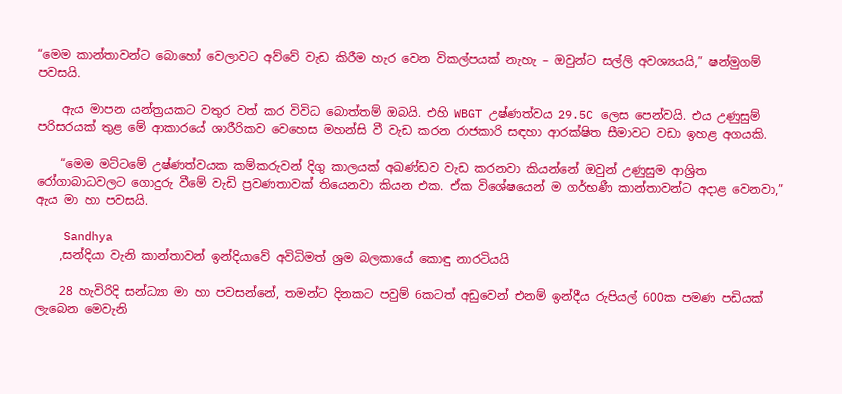“මෙම කාන්තාවන්ට බොහෝ වෙලාවට අව්වේ වැඩ කිරීම හැර වෙන විකල්පයක් නැහැ – ඔවුන්ට සල්ලි අවශ්‍යයයි,” ෂන්මුගම් පවසයි.

    ඇය මාපන යන්ත්‍රයකට වතුර වත් කර විවිධ බොත්තම් ඔබයි. එහි WBGT උෂ්ණත්වය 29.5C ලෙස පෙන්වයි. එය උණුසුම් පරිසරයක් තුළ මේ ආකාරයේ ශාරීරිකව වෙහෙස මහන්සි වී වැඩ කරන රාජකාරි සඳහා ආරක්ෂිත සීමාවට වඩා ඉහළ අගයකි.

    “මෙම මට්ටමේ උෂ්ණත්වයක කම්කරුවන් දිගු කාලයක් අඛණ්ඩව වැඩ කරනවා කියන්නේ ඔවුන් උණුසුම ආශ්‍රිත රෝගාබාධවලට ගොදුරු වීමේ වැඩි ප්‍රවණතාවක් තියෙනවා කියන එක. ඒක විශේෂයෙන් ම ගර්භණී කාන්තාවන්ට අදාළ වෙනවා,” ඇය මා හා පවසයි.

    Sandhya
    ,සන්දියා වැනි කාන්තාවන් ඉන්දියාවේ අවිධිමත් ශ්‍රම බලකායේ කොඳු නාරටියයි

    28 හැවිරිදි සන්ධ්‍යා මා හා පවසන්නේ, තමන්ට දිනකට පවුම් 6කටත් අඩුවෙන් එනම් ඉන්දීය රුපියල් 600ක පමණ පඩියක් ලැබෙන මෙවැනි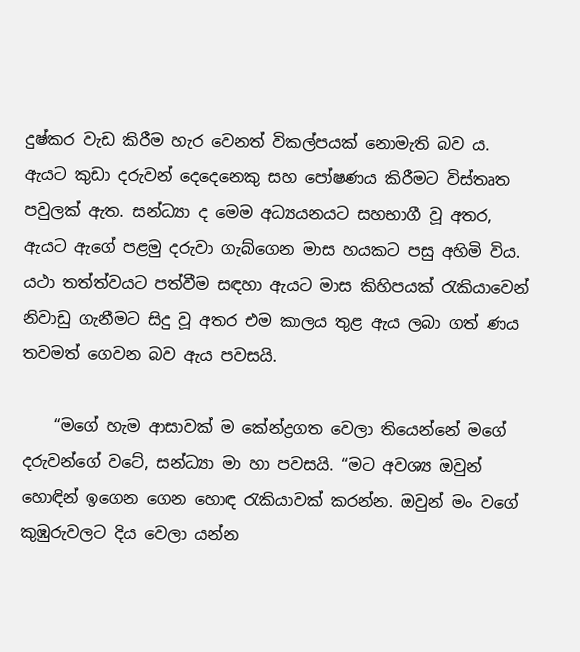දුෂ්කර වැඩ කිරීම හැර වෙනත් විකල්පයක් නොමැති බව ය. ඇයට කුඩා දරුවන් දෙදෙනෙකු සහ පෝෂණය කිරීමට විස්තෘත පවුලක් ඇත. සන්ධ්‍යා ද මෙම අධ්‍යයනයට සහභාගී වූ අතර, ඇයට ඇගේ පළමු දරුවා ගැබ්ගෙන මාස හයකට පසු අහිමි විය. යථා තත්ත්වයට පත්වීම සඳහා ඇයට මාස කිහිපයක් රැකියාවෙන් නිවාඩු ගැනීමට සිදු වූ අතර එම කාලය තුළ ඇය ලබා ගත් ණය තවමත් ගෙවන බව ඇය පවසයි.

    “මගේ හැම ආසාවක් ම කේන්ද්‍රගත වෙලා තියෙන්නේ මගේ දරුවන්ගේ වටේ, සන්ධ්‍යා මා හා පවසයි. “මට අවශ්‍ය ඔවුන් හොඳින් ඉගෙන ගෙන හොඳ රැකියාවක් කරන්න. ඔවුන් මං වගේ කුඹුරුවලට දිය වෙලා යන්න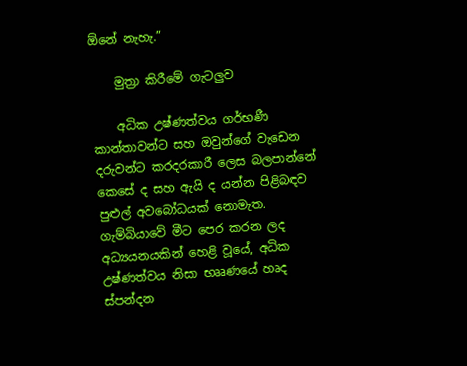ඕනේ නැහැ.”

    මුත්‍රා කිරීමේ ගැටලුව

    අධික උෂ්ණත්වය ගර්භණී කාන්තාවන්ට සහ ඔවුන්ගේ වැඩෙන දරුවන්ට කරදරකාරී ලෙස බලපාන්නේ කෙසේ ද සහ ඇයි ද යන්න පිළිබඳව පුළුල් අවබෝධයක් නොමැත. ගැම්බියාවේ මීට පෙර කරන ලද අධ්‍යයනයකින් හෙළි වූයේ, අධික උෂ්ණත්වය නිසා භෲණයේ හෘද ස්පන්දන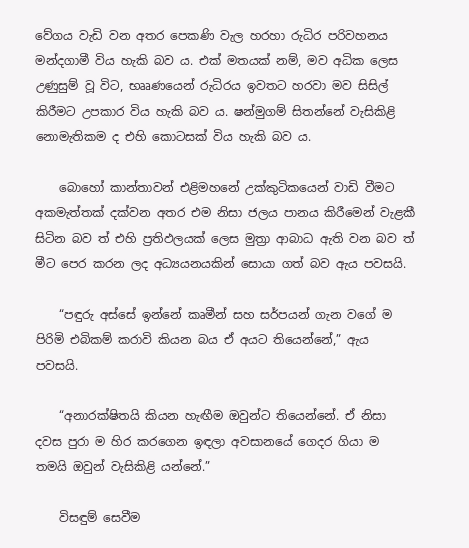වේගය වැඩි වන අතර පෙකණි වැල හරහා රුධිර පරිවහනය මන්දගාමී විය හැකි බව ය. එක් මතයක් නම්, මව අධික ලෙස උණුසුම් වූ විට, භෲණයෙන් රුධිරය ඉවතට හරවා මව සිසිල් කිරීමට උපකාර විය හැකි බව ය. ෂන්මුගම් සිතන්නේ වැසිකිළි නොමැතිකම ද එහි කොටසක් විය හැකි බව ය.

    බොහෝ කාන්තාවන් එළිමහනේ උක්කුටිකයෙන් වාඩි වීමට අකමැත්තක් දක්වන අතර එම නිසා ජලය පානය කිරීමෙන් වැළකී සිටින බව ත් එහි ප්‍රතිඵලයක් ලෙස මුත්‍රා ආබාධ ඇති වන බව ත් මීට පෙර කරන ලද අධ්‍යයනයකින් සොයා ගත් බව ඇය පවසයි.

    “පඳුරු අස්සේ ඉන්නේ කෘමීන් සහ සර්පයන් ගැන වගේ ම පිරිමි එබිකම් කරාවි කියන බය ඒ අයට තියෙන්නේ,” ඇය පවසයි.

    “අනාරක්ෂිතයි කියන හැඟීම ඔවුන්ට තියෙන්නේ. ඒ නිසා දවස පුරා ම හිර කරගෙන ඉඳලා අවසානයේ ගෙදර ගියා ම තමයි ඔවුන් වැසිකිළි යන්නේ.”

    විසඳුම් සෙවීම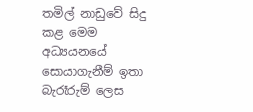තමිල් නාඩුවේ සිදු කළ මෙම අධ්‍යයනයේ සොයාගැනීම් ඉතා බැරෑරුම් ලෙස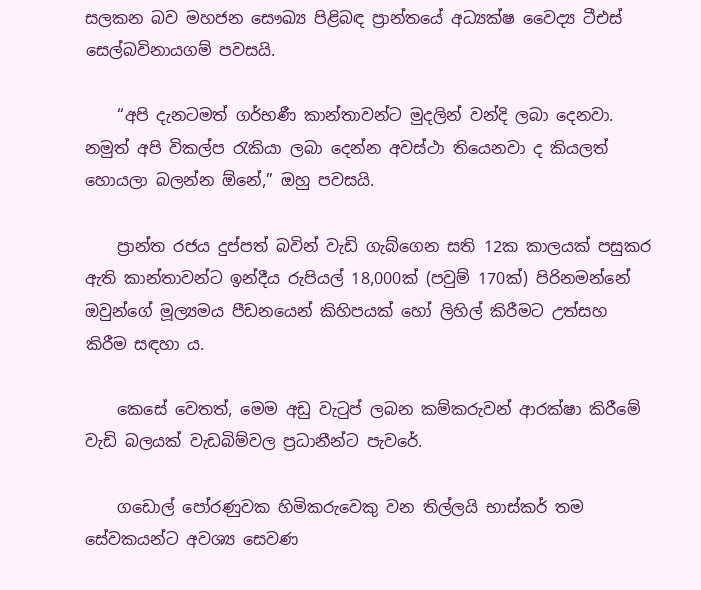සලකන බව මහජන සෞඛ්‍ය පිළිබඳ ප්‍රාන්තයේ අධ්‍යක්ෂ වෛද්‍ය ටීඑස් සෙල්බවිනායගම් පවසයි.

    “අපි දැනටමත් ගර්භණී කාන්තාවන්ට මුදලින් වන්දි ලබා දෙනවා. නමුත් අපි විකල්ප රැකියා ලබා දෙන්න අවස්ථා තියෙනවා ද කියලත් හොයලා බලන්න ඕනේ,” ඔහු පවසයි.

    ප්‍රාන්ත රජය දුප්පත් බවින් වැඩි ගැබ්ගෙන සති 12ක කාලයක් පසුකර ඇති කාන්තාවන්ට ඉන්දීය රුපියල් 18,000ක් (පවුම් 170ක්) පිරිනමන්නේ ඔවුන්ගේ මූල්‍යමය පීඩනයෙන් කිහිපයක් හෝ ලිහිල් කිරීමට උත්සහ කිරීම සඳහා ය.

    කෙසේ වෙතත්, මෙම අඩු වැටුප් ලබන කම්කරුවන් ආරක්ෂා කිරීමේ වැඩි බලයක් වැඩබිම්වල ප්‍රධානීන්ට පැවරේ.

    ගඩොල් පෝරණුවක හිමිකරුවෙකු වන තිල්ලයි භාස්කර් තම සේවකයන්ට අවශ්‍ය සෙවණ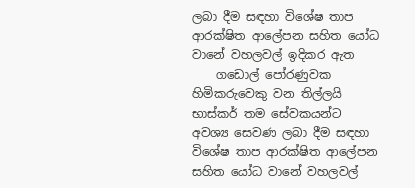ලබා දීම සඳහා විශේෂ තාප ආරක්ෂිත ආලේපන සහිත යෝධ වානේ වහලවල් ඉදිකර ඇත
    ගඩොල් පෝරණුවක හිමිකරුවෙකු වන තිල්ලයි භාස්කර් තම සේවකයන්ට අවශ්‍ය සෙවණ ලබා දීම සඳහා විශේෂ තාප ආරක්ෂිත ආලේපන සහිත යෝධ වානේ වහලවල්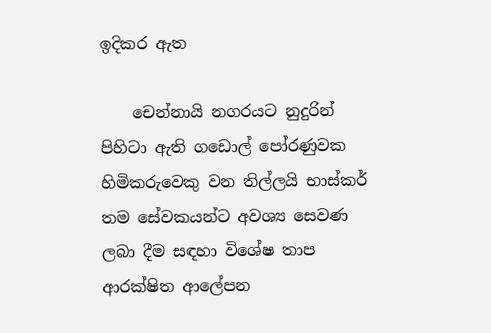ඉදිකර ඇත

    චෙන්නායි නගරයට නුදුරින් පිහිටා ඇති ගඩොල් පෝරණුවක හිමිකරුවෙකු වන තිල්ලයි භාස්කර් තම සේවකයන්ට අවශ්‍ය සෙවණ ලබා දීම සඳහා විශේෂ තාප ආරක්ෂිත ආලේපන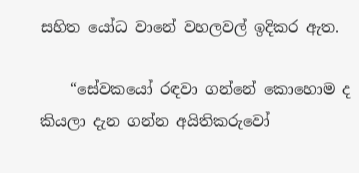සහිත යෝධ වානේ වහලවල් ඉදිකර ඇත.

    “සේවකයෝ රඳවා ගන්නේ කොහොම ද කියලා දැන ගන්න අයිතිකරුවෝ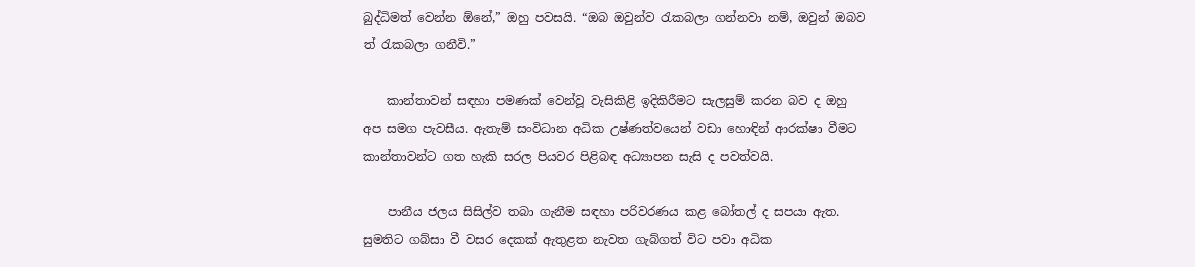බුද්ධිමත් වෙන්න ඕනේ,” ඔහු පවසයි. “ඔබ ඔවුන්ව රැකබලා ගන්නවා නම්, ඔවුන් ඔබව ත් රැකබලා ගනීවි.”

    කාන්තාවන් සඳහා පමණක් වෙන්වූ වැසිකිළි ඉදිකිරීමට සැලසුම් කරන බව ද ඔහු අප සමග පැවසීය. ඇතැම් සංවිධාන අධික උෂ්ණත්වයෙන් වඩා හොඳින් ආරක්ෂා වීමට කාන්තාවන්ට ගත හැකි සරල පියවර පිළිබඳ අධ්‍යාපන සැසි ද පවත්වයි.

    පානීය ජලය සිසිල්ව තබා ගැනීම සඳහා පරිවරණය කළ බෝතල් ද සපයා ඇත. සුමතිට ගබ්සා වී වසර දෙකක් ඇතුළත නැවත ගැබ්ගත් විට පවා අධික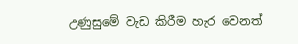උණුසුමේ වැඩ කිරීම හැර වෙනත්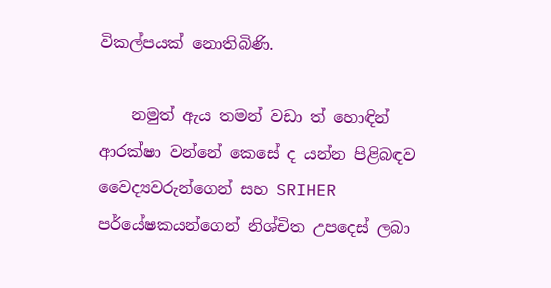විකල්පයක් නොතිබිණි.

    නමුත් ඇය තමන් වඩා ත් හොඳින් ආරක්ෂා වන්නේ කෙසේ ද යන්න පිළිබඳව වෛද්‍යවරුන්ගෙන් සහ SRIHER පර්යේෂකයන්ගෙන් නිශ්චිත උපදෙස් ලබා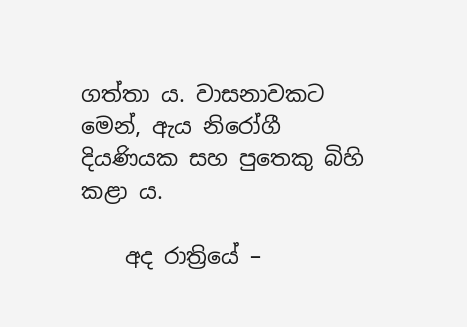ගත්තා ය. වාසනාවකට මෙන්, ඇය නිරෝගී දියණියක සහ පුතෙකු බිහි කළා ය.

    අද රාත්‍රියේ –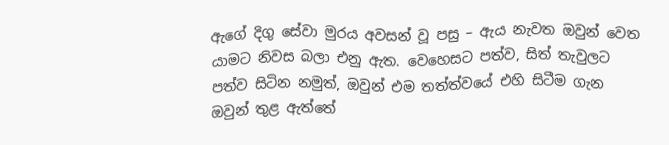ඇගේ දිගු සේවා මුරය අවසන් වූ පසු – ඇය නැවත ඔවුන් වෙත යාමට නිවස බලා එනු ඇත. වෙහෙසට පත්ව, සිත් තැවුලට පත්ව සිටින නමුත්, ඔවුන් එම තත්ත්වයේ එහි සිටීම ගැන ඔවුන් තුළ ඇත්තේ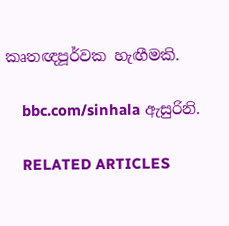කෘතඥපූර්වක හැඟීමකි.

    bbc.com/sinhala ඇසුරිනි.

    RELATED ARTICLES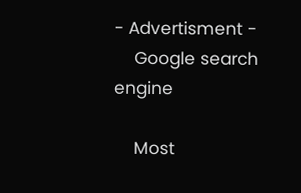- Advertisment -
    Google search engine

    Most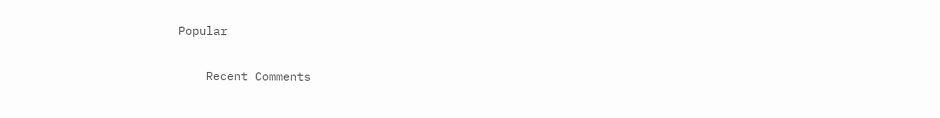Popular

    Recent Comments